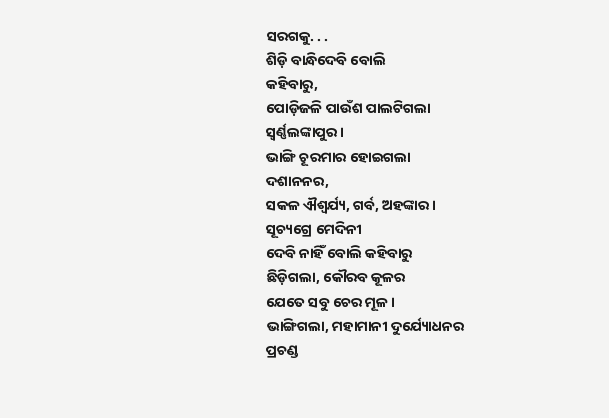ସରଗକୁ. . .
ଶିଡ଼ି ବାନ୍ଧିଦେବି ବୋଲି
କହିବାରୁ,
ପୋଡ଼ିଜଳି ପାଉଁଶ ପାଲଟିଗଲା
ସ୍ୱର୍ଣ୍ଣଲଙ୍କାପୁର ।
ଭାଙ୍ଗି ଚୂରମାର ହୋଇଗଲା
ଦଶାନନର,
ସକଳ ଐଶ୍ୱର୍ଯ୍ୟ, ଗର୍ବ, ଅହଙ୍କାର ।
ସୂଚ୍ୟଗ୍ରେ ମେଦିନୀ
ଦେବି ନାହିଁ ବୋଲି କହିବାରୁ
ଛିଡ଼ିଗଲା, କୌରବ କୂଳର
ଯେତେ ସବୁ ଚେର ମୂଳ ।
ଭାଙ୍ଗିଗଲା, ମହାମାନୀ ଦୁର୍ଯ୍ୟୋଧନର
ପ୍ରଚଣ୍ଡ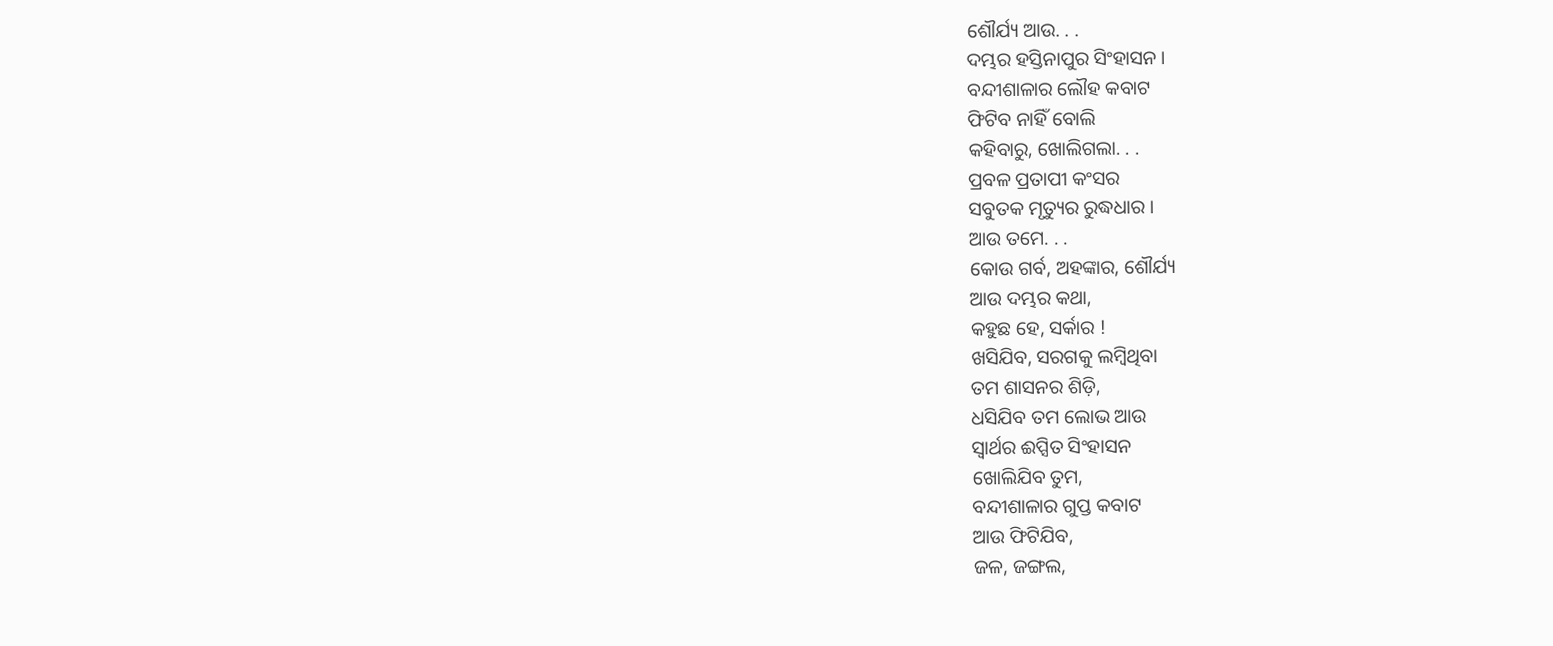ଶୌର୍ଯ୍ୟ ଆଉ. . .
ଦମ୍ଭର ହସ୍ତିନାପୁର ସିଂହାସନ ।
ବନ୍ଦୀଶାଳାର ଲୌହ କବାଟ
ଫିଟିବ ନାହିଁ ବୋଲି
କହିବାରୁ, ଖୋଲିଗଲା. . .
ପ୍ରବଳ ପ୍ରତାପୀ କଂସର
ସବୁତକ ମୃତ୍ୟୁର ରୁଦ୍ଧଧାର ।
ଆଉ ତମେ. . .
କୋଉ ଗର୍ବ, ଅହଙ୍କାର, ଶୌର୍ଯ୍ୟ
ଆଉ ଦମ୍ଭର କଥା,
କହୁଛ ହେ, ସର୍କାର !
ଖସିଯିବ, ସରଗକୁ ଲମ୍ୱିଥିବା
ତମ ଶାସନର ଶିଡ଼ି,
ଧସିଯିବ ତମ ଲୋଭ ଆଉ
ସ୍ୱାର୍ଥର ଈପ୍ସିତ ସିଂହାସନ
ଖୋଲିଯିବ ତୁମ,
ବନ୍ଦୀଶାଳାର ଗୁପ୍ତ କବାଟ
ଆଉ ଫିଟିଯିବ,
ଜଳ, ଜଙ୍ଗଲ,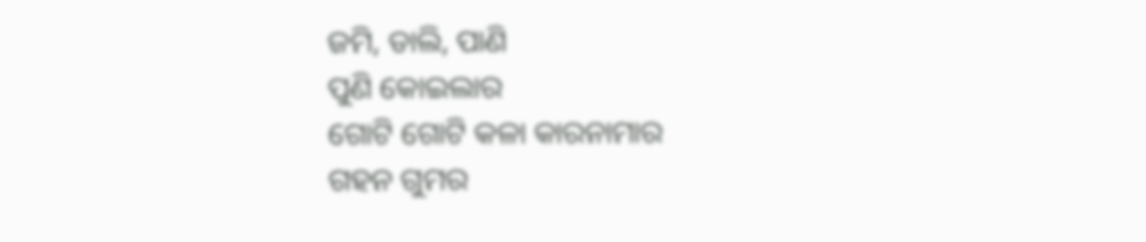ଜମି, ଡାଲି, ପାଣି
ପୁଣି କୋଇଲାର
ଗୋଟି ଗୋଟି କଳା କାରନାମାର
ଗହନ ଗୁମର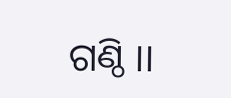ଗଣ୍ଠି ।।